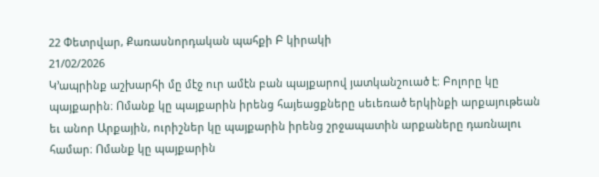22 Փետրվար, Քառասնորդական պահքի Բ կիրակի
21/02/2026
Կ՚ապրինք աշխարհի մը մէջ ուր ամէն բան պայքարով յատկանշուած է։ Բոլորը կը պայքարին։ Ոմանք կը պայքարին իրենց հայեացքները սեւեռած երկինքի արքայութեան եւ անոր Արքային, ուրիշներ կը պայքարին իրենց շրջապատին արքաները դառնալու համար։ Ոմանք կը պայքարին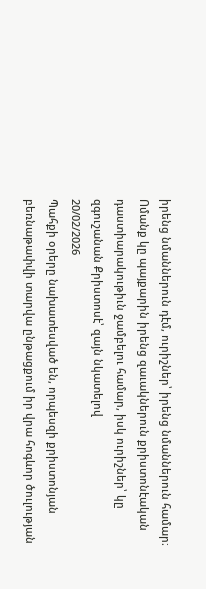իրենց նմաններուն դէմ, ուրիշներ՝ իրենց նմաններուն համար։ Ոմանք կը պայքարին իրենց զաւակներուն քրիստոնէական դաստիարակութիւն ջամբելու համար, իսկ ուրիշներ՝ կը զգուշանան Քրիստոսէ՝ զայն նկատելով
20/02/2026
Պահքի օրերը նախատեսված են, որպեսզի քրիստոնյան բեռնաթափվի տարվա ընթացքում իր վրա հոգևոր ծուլության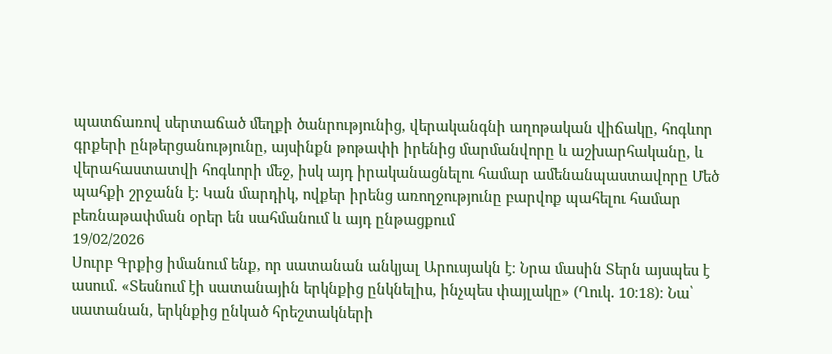պատճառով սերտաճած մեղքի ծանրությունից, վերականգնի աղոթական վիճակը, հոգևոր գրքերի ընթերցանությունը, այսինքն թոթափի իրենից մարմանվորը և աշխարհականը, և վերահաստատվի հոգևորի մեջ, իսկ այդ իրականացնելու համար ամենանպաստավորը Մեծ պահքի շրջանն է: Կան մարդիկ, ովքեր իրենց առողջությունը բարվոք պահելու համար բեռնաթափման օրեր են սահմանում և այդ ընթացքում
19/02/2026
Սուրբ Գրքից իմանում ենք, որ սատանան անկյալ Արուսյակն է։ Նրա մասին Տերն այսպես է ասում․ «Տեսնում էի սատանային երկնքից ընկնելիս, ինչպես փայլակը» (Ղուկ․ 10։18)։ Նա՝ սատանան, երկնքից ընկած հրեշտակների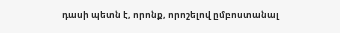դասի պետն է, որոնք, որոշելով ըմբոստանալ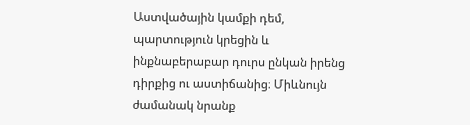Աստվածային կամքի դեմ, պարտություն կրեցին և ինքնաբերաբար դուրս ընկան իրենց դիրքից ու աստիճանից։ Միևնույն ժամանակ նրանք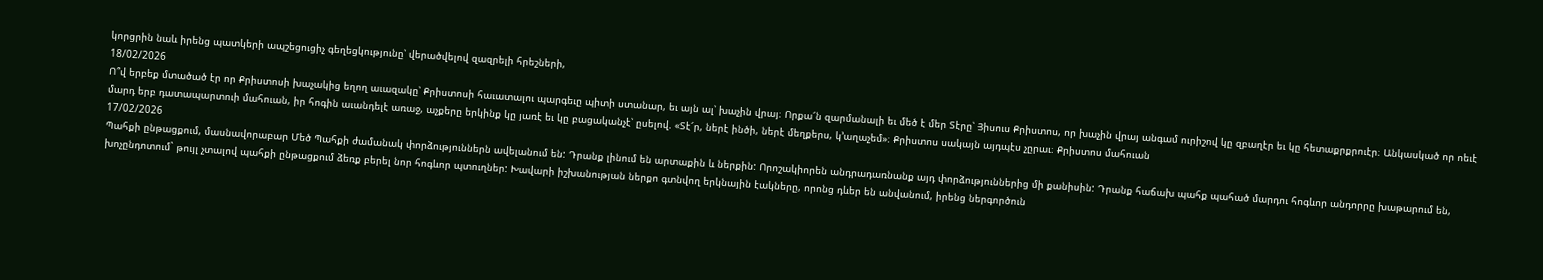կորցրին նաև իրենց պատկերի ապշեցուցիչ գեղեցկությունը՝ վերածվելով զազրելի հրեշների,
18/02/2026
Ո՞վ երբեք մտածած էր որ Քրիստոսի խաչակից եղող աւազակը՝ Քրիստոսի հաւատալու պարգեւը պիտի ստանար, եւ այն ալ՝ խաչին վրայ։ Որքա՜ն զարմանալի եւ մեծ է մեր Տէրը՝ Յիսուս Քրիստոս, որ խաչին վրայ անգամ ուրիշով կը զբաղէր եւ կը հետաքրքրուէր։ Անկասկած որ ոեւէ մարդ երբ դատապարտուի մահուան, իր հոգին աւանդելէ առաջ, աչքերը երկինք կը յառէ եւ կը բացականչէ՝ ըսելով. «Տէ՜ր, ներէ ինծի, ներէ մեղքերս, կ՚աղաչեմ»։ Քրիստոս սակայն այդպէս չըրաւ։ Քրիստոս մահուան
17/02/2026
Պահքի ընթացքում, մասնավորաբար Մեծ Պահքի ժամանակ փորձություններն ավելանում են: Դրանք լինում են արտաքին և ներքին: Որոշակիորեն անդրադառնանք այդ փորձություններից մի քանիսին: Դրանք հաճախ պահք պահած մարդու հոգևոր անդորրը խաթարում են, խոչընդոտում` թույլ չտալով պահքի ընթացքում ձեռք բերել նոր հոգևոր պտուղներ: Խավարի իշխանության ներքո գտնվող երկնային էակները, որոնց դևեր են անվանում, իրենց ներգործուն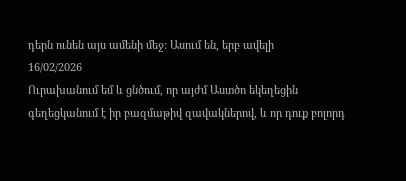դերն ունեն այս ամենի մեջ: Ասում են, երբ ավելի
16/02/2026
Ուրախանում եմ և ցնծում, որ այժմ Աստծո եկեղեցին գեղեցկանում է իր բազմաթիվ զավակներով, և որ դուք բոլորդ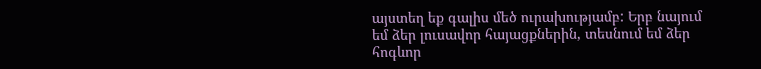այստեղ եք գալիս մեծ ուրախությամբ: Երբ նայում եմ ձեր լուսավոր հայացքներին, տեսնում եմ ձեր հոգևոր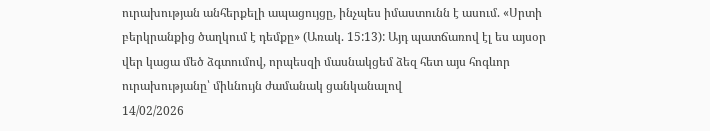ուրախության անհերքելի ապացույցը, ինչպես իմաստունն է ասում. «Սրտի բերկրանքից ծաղկում է դեմքը» (Առակ. 15:13): Այդ պատճառով էլ ես այսօր վեր կացա մեծ ձգտումով, որպեսզի մասնակցեմ ձեզ հետ այս հոգևոր ուրախությանը՝ միևնույն ժամանակ ցանկանալով
14/02/2026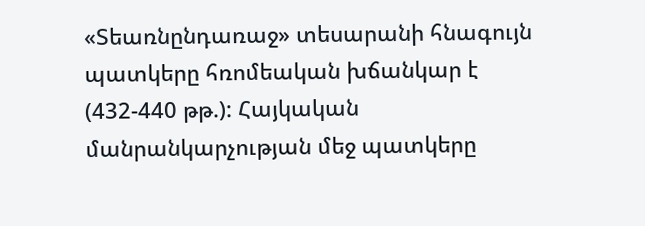«Տեառնընդառաջ» տեսարանի հնագույն պատկերը հռոմեական խճանկար է (432-440 թթ.): Հայկական մանրանկարչության մեջ պատկերը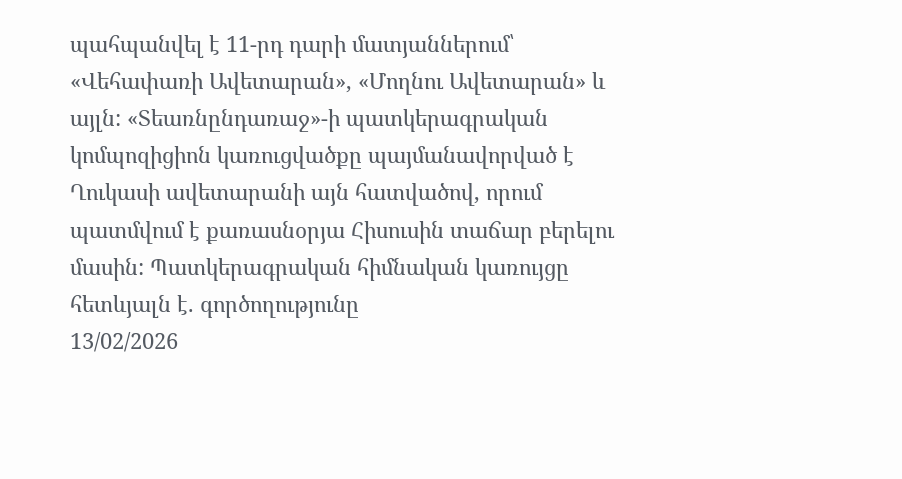պահպանվել է 11-րդ դարի մատյաններում՝ «Վեհափառի Ավետարան», «Մողնու Ավետարան» և այլն: «Տեառնընդառաջ»-ի պատկերագրական կոմպոզիցիոն կառուցվածքը պայմանավորված է Ղուկասի ավետարանի այն հատվածով, որում պատմվում է քառասնօրյա Հիսուսին տաճար բերելու մասին: Պատկերագրական հիմնական կառույցը հետևյալն է. գործողությունը
13/02/2026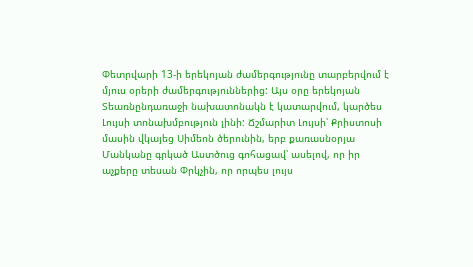Փետրվարի 13-ի երեկոյան ժամերգությունը տարբերվում է մյուս օրերի ժամերգություններից: Այս օրը երեկոյան Տեառնընդառաջի նախատոնակն է կատարվում, կարծես Լույսի տոնախմբություն լինի: Ճշմարիտ Լույսի՝ Քրիստոսի մասին վկայեց Սիմեոն ծերունին, երբ քառասնօրյա Մանկանը գրկած Աստծուց գոհացավ՝ ասելով, որ իր աչքերը տեսան Փրկչին, որ որպես լույս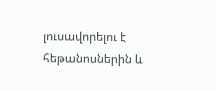լուսավորելու է հեթանոսներին և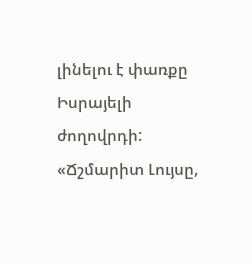լինելու է փառքը Իսրայելի ժողովրդի: «Ճշմարիտ Լույսը,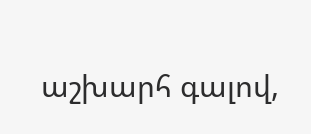աշխարհ գալով,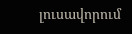լուսավորում